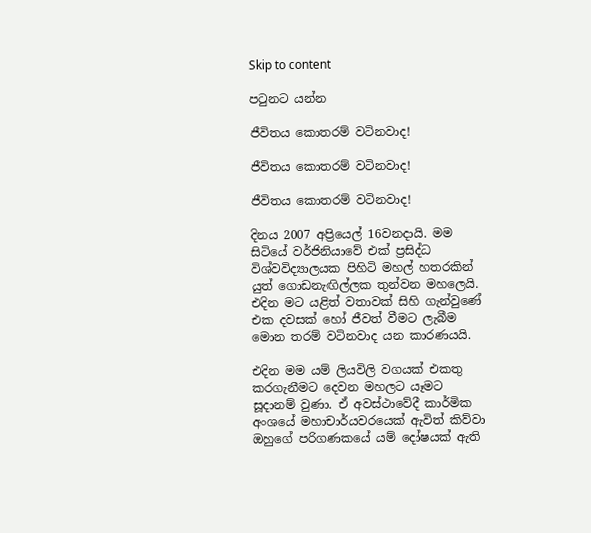Skip to content

පටුනට යන්න

ජීවිතය කොතරම් වටිනවාද!

ජීවිතය කොතරම් වටිනවාද!

ජීවිතය කොතරම් වටිනවාද!

දිනය 2007 අප්‍රියෙල් 16වනදායි. මම සිටියේ වර්ජිනියාවේ එක් ප්‍රසිද්ධ විශ්වවිද්‍යාලයක පිහිටි මහල් හතරකින් යුත් ගොඩනැඟිල්ලක තුන්වන මහලෙයි. එදින මට යළිත් වතාවක් සිහි ගැන්වුණේ එක දවසක් හෝ ජීවත් වීමට ලැබීම මොන තරම් වටිනවාද යන කාරණයයි.

එදින මම යම් ලියවිලි වගයක් එකතු කරගැනීමට දෙවන මහලට යෑමට සූදානම් වුණා. ඒ අවස්ථාවේදී කාර්මික අංශයේ මහාචාර්යවරයෙක් ඇවිත් කිව්වා ඔහුගේ පරිගණකයේ යම් දෝෂයක් ඇති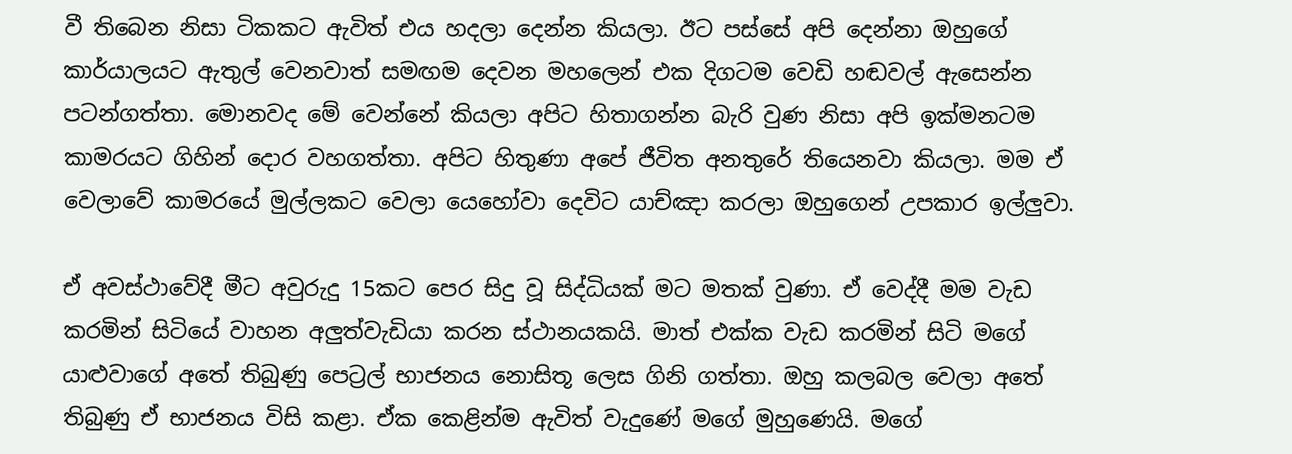වී තිබෙන නිසා ටිකකට ඇවිත් එය හදලා දෙන්න කියලා. ඊට පස්සේ අපි දෙන්නා ඔහුගේ කාර්යාලයට ඇතුල් වෙනවාත් සමඟම දෙවන මහලෙන් එක දිගටම වෙඩි හඬවල් ඇසෙන්න පටන්ගත්තා. මොනවද මේ වෙන්නේ කියලා අපිට හිතාගන්න බැරි වුණ නිසා අපි ඉක්මනටම කාමරයට ගිහින් දොර වහගත්තා. අපිට හිතුණා අපේ ජීවිත අනතුරේ තියෙනවා කියලා. මම ඒ වෙලාවේ කාමරයේ මුල්ලකට වෙලා යෙහෝවා දෙවිට යාච්ඤා කරලා ඔහුගෙන් උපකාර ඉල්ලුවා.

ඒ අවස්ථාවේදී මීට අවුරුදු 15කට පෙර සිදු වූ සිද්ධියක් මට මතක් වුණා. ඒ වෙද්දී මම වැඩ කරමින් සිටියේ වාහන අලුත්වැඩියා කරන ස්ථානයකයි. මාත් එක්ක වැඩ කරමින් සිටි මගේ යාළුවාගේ අතේ තිබුණු පෙට්‍රල් භාජනය නොසිතූ ලෙස ගිනි ගත්තා. ඔහු කලබල වෙලා අතේ තිබුණු ඒ භාජනය විසි කළා. ඒක කෙළින්ම ඇවිත් වැදුණේ මගේ මුහුණෙයි. මගේ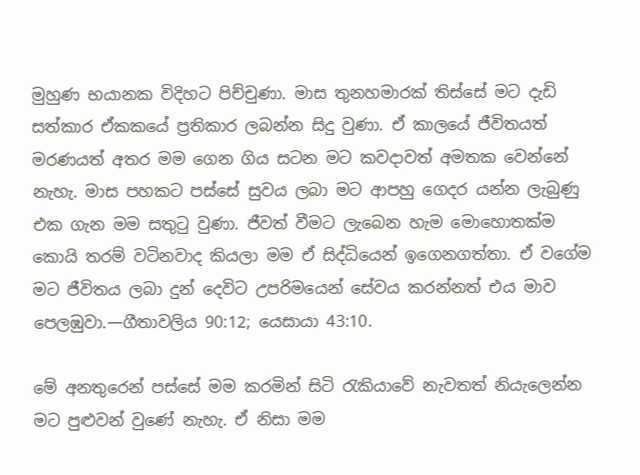මුහුණ භයානක විදිහට පිච්චුණා. මාස තුනහමාරක් තිස්සේ මට දැඩි සත්කාර ඒකකයේ ප්‍රතිකාර ලබන්න සිදු වුණා. ඒ කාලයේ ජීවිතයත් මරණයත් අතර මම ගෙන ගිය සටන මට කවදාවත් අමතක වෙන්නේ නැහැ. මාස පහකට පස්සේ සුවය ලබා මට ආපහු ගෙදර යන්න ලැබුණු එක ගැන මම සතුටු වුණා. ජීවත් වීමට ලැබෙන හැම මොහොතක්ම කොයි තරම් වටිනවාද කියලා මම ඒ සිද්ධියෙන් ඉගෙනගත්තා. ඒ වගේම මට ජීවිතය ලබා දුන් දෙවිට උපරිමයෙන් සේවය කරන්නත් එය මාව පෙලඹුවා.—ගීතාවලිය 90:12; යෙසායා 43:10.

මේ අනතුරෙන් පස්සේ මම කරමින් සිටි රැකියාවේ නැවතත් නියැලෙන්න මට පුළුවන් වුණේ නැහැ. ඒ නිසා මම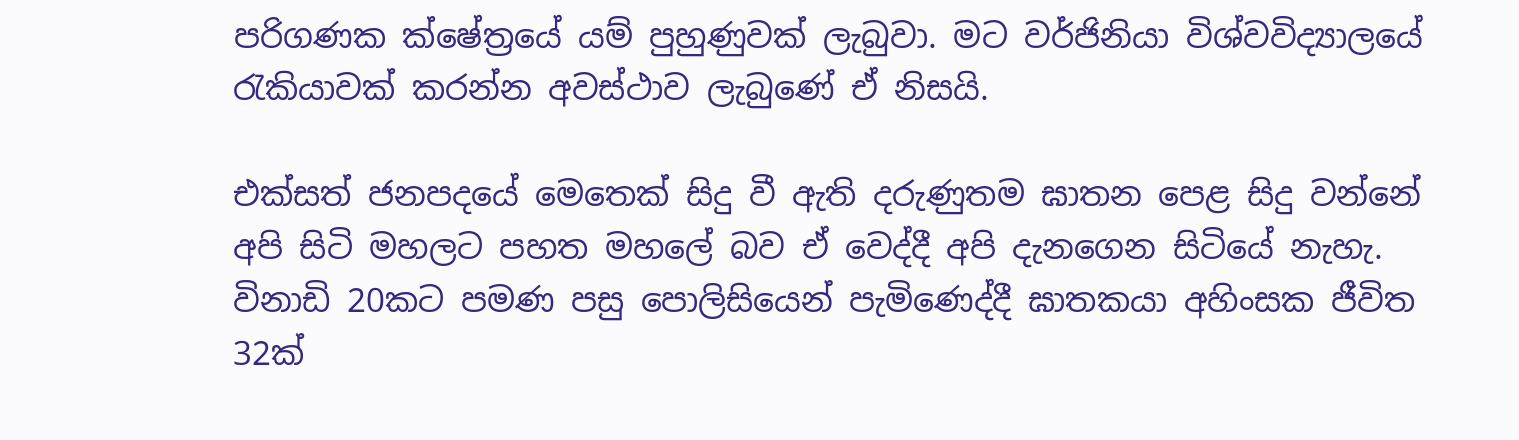පරිගණක ක්ෂේත්‍රයේ යම් පුහුණුවක් ලැබුවා. මට වර්ජිනියා විශ්වවිද්‍යාලයේ රැකියාවක් කරන්න අවස්ථාව ලැබුණේ ඒ නිසයි.

එක්සත් ජනපදයේ මෙතෙක් සිදු වී ඇති දරුණුතම ඝාතන පෙළ සිදු වන්නේ අපි සිටි මහලට පහත මහලේ බව ඒ වෙද්දී අපි දැනගෙන සිටියේ නැහැ. විනාඩි 20කට පමණ පසු පොලිසියෙන් පැමිණෙද්දී ඝාතකයා අහිංසක ජීවිත 32ක්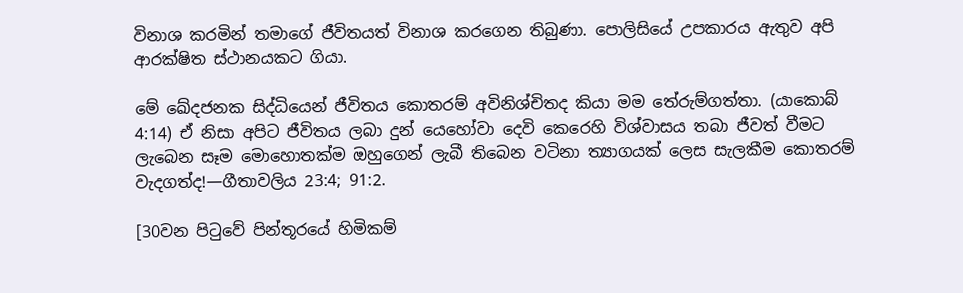විනාශ කරමින් තමාගේ ජීවිතයත් විනාශ කරගෙන තිබුණා. පොලිසියේ උපකාරය ඇතුව අපි ආරක්ෂිත ස්ථානයකට ගියා.

මේ ඛේදජනක සිද්ධියෙන් ජීවිතය කොතරම් අවිනිශ්චිතද කියා මම තේරුම්ගත්තා. (යාකොබ් 4:14) ඒ නිසා අපිට ජීවිතය ලබා දුන් යෙහෝවා දෙවි කෙරෙහි විශ්වාසය තබා ජීවත් වීමට ලැබෙන සෑම මොහොතක්ම ඔහුගෙන් ලැබී තිබෙන වටිනා ත්‍යාගයක් ලෙස සැලකීම කොතරම් වැදගත්ද!—ගීතාවලිය 23:4; 91:2.

[30වන පිටුවේ පින්තූරයේ හිමිකම්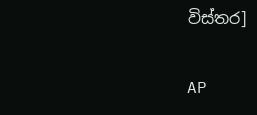විස්තර]

AP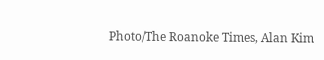Photo/The Roanoke Times, Alan Kim